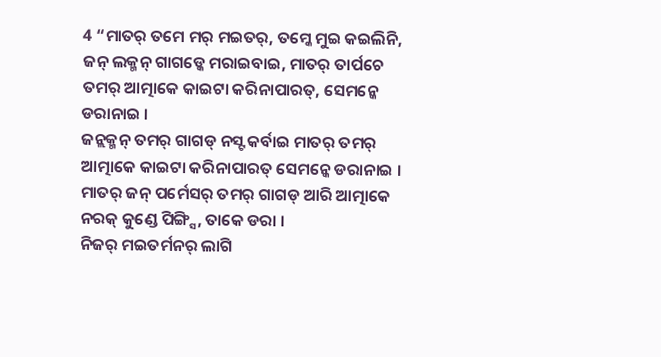4 “ମାତର୍ ତମେ ମର୍ ମଇତର୍, ତମ୍କେ ମୁଇ କଇଲିନି, ଜନ୍ ଲକ୍ମନ୍ ଗାଗଡ୍କେ ମରାଇବାଇ, ମାତର୍ ତାର୍ପଚେ ତମର୍ ଆତ୍ମାକେ କାଇଟା କରିନାପାରତ୍, ସେମନ୍କେ ଡରାନାଇ ।
ଜନ୍ଲକ୍ମନ୍ ତମର୍ ଗାଗଡ୍ ନସ୍ଟ କର୍ବାଇ ମାତର୍ ତମର୍ ଆତ୍ମାକେ କାଇଟା କରିନାପାରତ୍ ସେମନ୍କେ ଡରାନାଇ । ମାତର୍ ଜନ୍ ପର୍ମେସର୍ ତମର୍ ଗାଗଡ୍ ଆରି ଆତ୍ମାକେ ନରକ୍ କୁଣ୍ଡେ ପିଙ୍ଗ୍ସି, ତାକେ ଡରା ।
ନିଜର୍ ମଇତର୍ମନର୍ ଲାଗି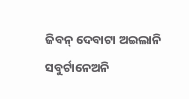ଜିବନ୍ ଦେବାଟା ଅଇଲାନି ସବୁର୍ଟାନେଅନି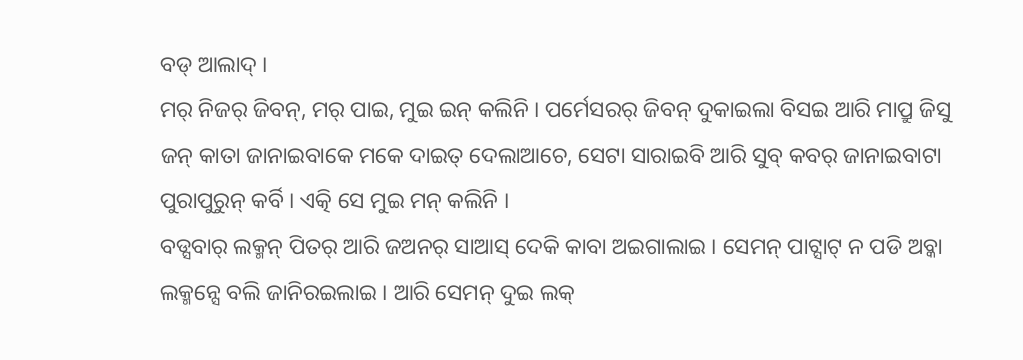ବଡ୍ ଆଲାଦ୍ ।
ମର୍ ନିଜର୍ ଜିବନ୍, ମର୍ ପାଇ, ମୁଇ ଇନ୍ କଲିନି । ପର୍ମେସରର୍ ଜିବନ୍ ଦୁକାଇଲା ବିସଇ ଆରି ମାପ୍ରୁ ଜିସୁ ଜନ୍ କାତା ଜାନାଇବାକେ ମକେ ଦାଇତ୍ ଦେଲାଆଚେ, ସେଟା ସାରାଇବି ଆରି ସୁବ୍ କବର୍ ଜାନାଇବାଟା ପୁରାପୁରୁନ୍ କର୍ବି । ଏତ୍କି ସେ ମୁଇ ମନ୍ କଲିନି ।
ବଡ୍ସବାର୍ ଲକ୍ମନ୍ ପିତର୍ ଆରି ଜଅନର୍ ସାଆସ୍ ଦେକି କାବା ଅଇଗାଲାଇ । ସେମନ୍ ପାଟ୍ସାଟ୍ ନ ପଡି ଅବ୍କା ଲକ୍ମନ୍ସେ ବଲି ଜାନିରଇଲାଇ । ଆରି ସେମନ୍ ଦୁଇ ଲକ୍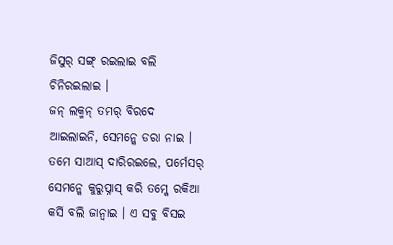ଜିସୁର୍ ସଙ୍ଗ୍ ରଇଲାଇ ବଲି ଚିନିରଇଲାଇ ।
ଜନ୍ ଲକ୍ମନ୍ ତମର୍ ବିରଦେ ଆଇଲାଇନି, ସେମନ୍କେ ଡରା ନାଇ । ତମେ ସାଆସ୍ ଦାରିରଇଲେ, ପର୍ମେସର୍ ସେମନ୍କେ କୁରୁପ୍ନାସ୍ କରି ତମ୍କେ ରକିଆ କର୍ସି ବଲି ଜାନ୍ବାଇ । ଏ ସବୁ ବିସଇ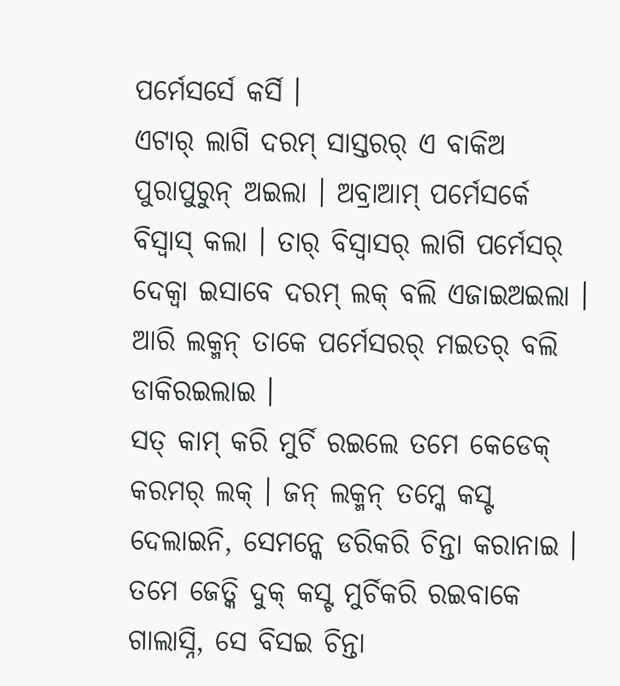ପର୍ମେସର୍ସେ କର୍ସି ।
ଏଟାର୍ ଲାଗି ଦରମ୍ ସାସ୍ତରର୍ ଏ ବାକିଅ ପୁରାପୁରୁନ୍ ଅଇଲା । ଅବ୍ରାଆମ୍ ପର୍ମେସର୍କେ ବିସ୍ବାସ୍ କଲା । ତାର୍ ବିସ୍ବାସର୍ ଲାଗି ପର୍ମେସର୍ ଦେକ୍ବା ଇସାବେ ଦରମ୍ ଲକ୍ ବଲି ଏଜାଇଅଇଲା । ଆରି ଲକ୍ମନ୍ ତାକେ ପର୍ମେସରର୍ ମଇତର୍ ବଲି ଡାକିରଇଲାଇ ।
ସତ୍ କାମ୍ କରି ମୁର୍ଚି ରଇଲେ ତମେ କେଡେକ୍ କରମର୍ ଲକ୍ । ଜନ୍ ଲକ୍ମନ୍ ତମ୍କେ କସ୍ଟ ଦେଲାଇନି, ସେମନ୍କେ ଡରିକରି ଚିନ୍ତା କରାନାଇ ।
ତମେ ଜେତ୍କି ଦୁକ୍ କସ୍ଟ ମୁର୍ଚିକରି ରଇବାକେ ଗାଲାସ୍ନି, ସେ ବିସଇ ଚିନ୍ତା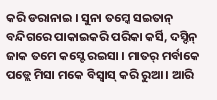କରି ଡରାନାଇ । ସୁନା ତମ୍କେ ସଇତାନ୍ ବନ୍ଦିଗରେ ପାକାଇକରି ପରିକା କର୍ସି, ଦସ୍ଦିନ୍ ଜାକ ତମେ କସ୍ଟେ ରଇସା । ମାତର୍ ମର୍ବାକେ ପଡ୍ଲେ ମିସା ମକେ ବିସ୍ବାସ୍ କରି ରୁଆ । ଆରି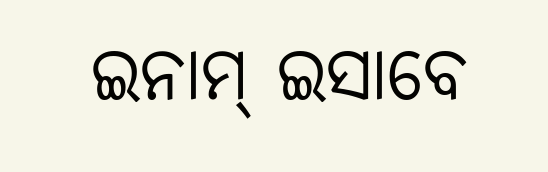ଇନାମ୍ ଇସାବେ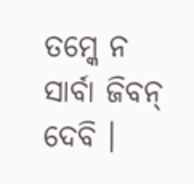ତମ୍କେ ନ ସାର୍ବା ଜିବନ୍ ଦେବି ।